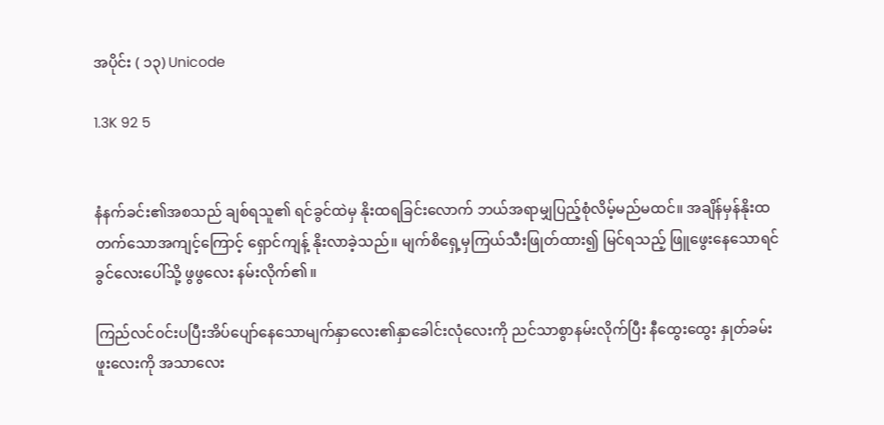အပိုင်း ( ၁၃) Unicode

1.3K 92 5


နံနက်ခင်း၏အစသည် ချစ်ရသူ၏ ရင်ခွင်ထဲမှ နိုးထရခြင်းလောက် ဘယ်အရာမျှပြည့်စုံလိမ့်မည်မထင်။ အချိန်မှန်နိုးထတက်သောအကျင့်ကြောင့် ရှောင်ကျန့် နိုးလာခဲ့သည်။ မျက်စိရှေ့မှကြယ်သီးဖြုတ်ထား၍ မြင်ရသည့် ဖြူဖွေးနေသောရင်ခွင်လေးပေါ်သို့ ဖွဖွလေး နမ်းလိုက်၏။

ကြည်လင်၀င်းပပြီးအိပ်ပျော်နေသောမျက်နှာလေး၏နှာခေါင်းလုံလေးကို ညင်သာစွာနမ်းလိုက်ပြီး နီထွေးထွေး နှုတ်ခမ်းဖူးလေးကို အသာလေး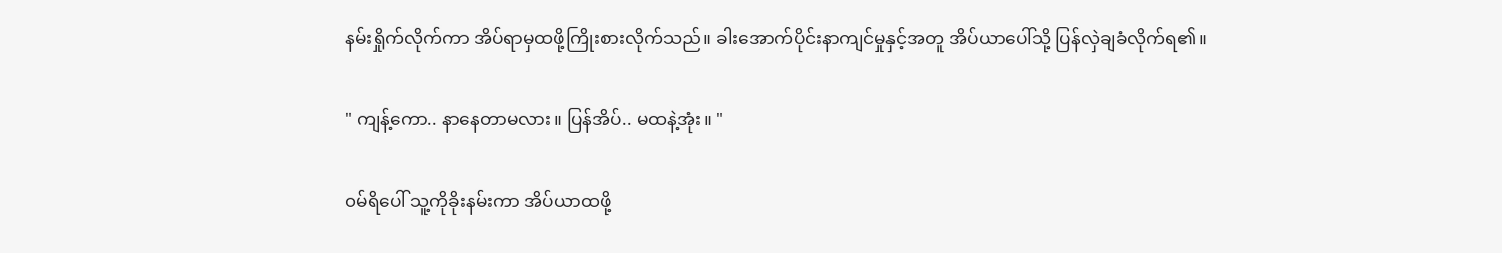နမ်းရှိုက်လိုက်ကာ အိပ်ရာမှထဖို့ကြိုးစားလိုက်သည်။ ခါးအောက်ပိုင်းနာကျင်မှုနှင့်အတူ အိပ်ယာပေါ်သို့ ပြန်လှဲချခံလိုက်ရ၏။

" ကျန့်ကော.. နာနေတာမလား။ ပြန်အိပ်.. မထနဲ့အုံး။ "

၀မ်ရိပေါ် သူ့ကိုခိုးနမ်းကာ အိပ်ယာထဖို့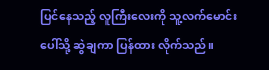ပြင်နေသည့် လူကြီးလေးကို သူ့လက်မောင်းပေါ်သို့ ဆွဲချကာ ပြန်ထား လိုက်သည်။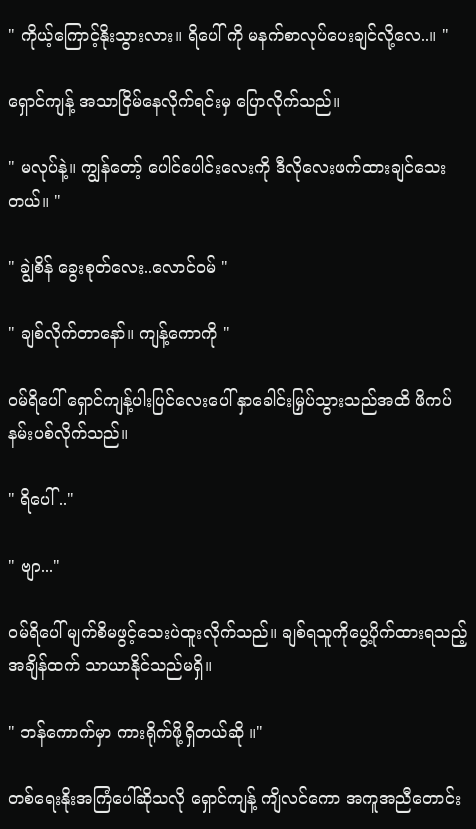" ကိုယ့်ကြောင့်နိုးသွားလား။ ရိပေါ် ကို မနက်စာလုပ်ပေးချင်လို့လေ..။ "

ရှောင်ကျန့် အသာငြိမ်နေလိုက်ရင်းမှ ပြောလိုက်သည်။

" မလုပ်နဲ့။ ကျွန်တော့် ပေါင်ပေါင်းလေးကို ဒီလိုလေးဖက်ထားချင်သေးတယ်။ "

" ချွဲစိန် ခွေးစုတ်လေး..လောင်၀မ် "

" ချစ်လိုက်တာနော်။ ကျန့်ကောကို "

၀မ်ရိပေါ် ရှောင်ကျန့်ပါးပြင်လေးပေါ် နှာခေါင်းမြှပ်သွားသည်အထိ ဖိကပ်နမ်းပစ်လိုက်သည်။

" ရိပေါ် .."

" ဗျာ..."

၀မ်ရိပေါ် မျက်စိမဖွင့်သေးပဲထူးလိုက်သည်။ ချစ်ရသူကိုပွေ့ပိုက်ထားရသည့်အချိန်ထက် သာယာနိုင်သည်မရှိ။

" ဘန်ကောက်မှာ ကားရိုက်ဖို့ရှိတယ်ဆို ။"

တစ်ရေးနိုးအကြံပေါ်ဆိုသလို ရှောင်ကျန့် ကျိလင်ကော အကူအညီတောင်း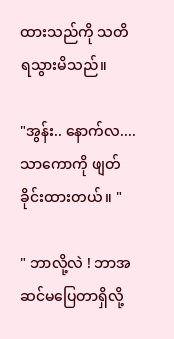ထားသည်ကို သတိရသွားမိသည်။

"အွန်း.. နောက်လ....သာကောကို ဖျတ်ခိုင်းထားတယ်။ "

" ဘာလို့လဲ ! ဘာအဆင်မပြေတာရှိလို့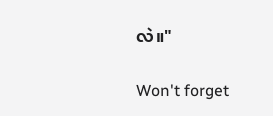လဲ။"

Won't forget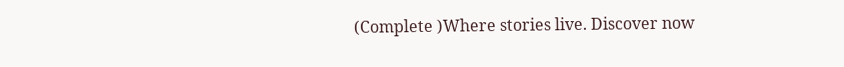(Complete )Where stories live. Discover now